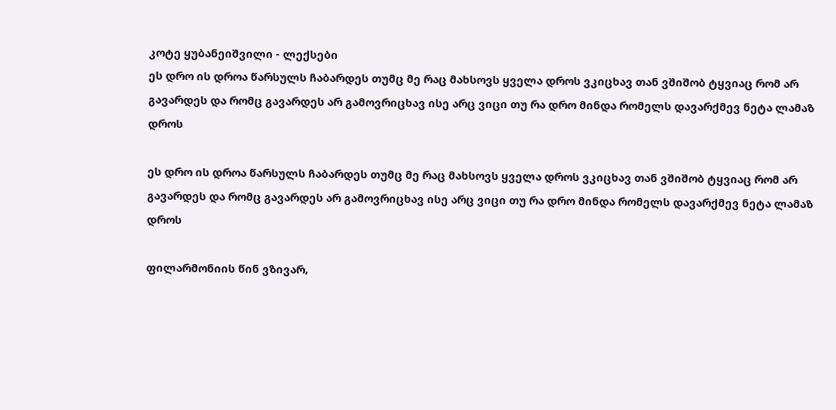კოტე ყუბანეიშვილი - ლექსები
ეს დრო ის დროა წარსულს ჩაბარდეს თუმც მე რაც მახსოვს ყველა დროს ვკიცხავ თან ვშიშობ ტყვიაც რომ არ გავარდეს და რომც გავარდეს არ გამოვრიცხავ ისე არც ვიცი თუ რა დრო მინდა რომელს დავარქმევ ნეტა ლამაზ დროს

ეს დრო ის დროა წარსულს ჩაბარდეს თუმც მე რაც მახსოვს ყველა დროს ვკიცხავ თან ვშიშობ ტყვიაც რომ არ გავარდეს და რომც გავარდეს არ გამოვრიცხავ ისე არც ვიცი თუ რა დრო მინდა რომელს დავარქმევ ნეტა ლამაზ დროს

ფილარმონიის წინ ვზივარ,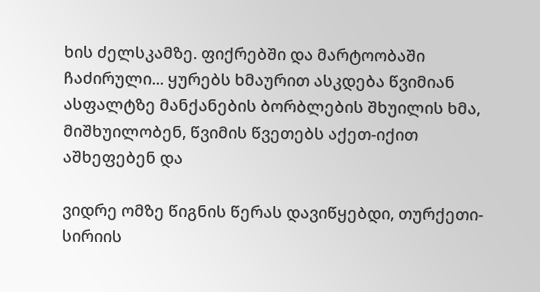ხის ძელსკამზე. ფიქრებში და მარტოობაში ჩაძირული... ყურებს ხმაურით ასკდება წვიმიან ასფალტზე მანქანების ბორბლების შხუილის ხმა, მიშხუილობენ, წვიმის წვეთებს აქეთ-იქით აშხეფებენ და

ვიდრე ომზე წიგნის წერას დავიწყებდი, თურქეთი-სირიის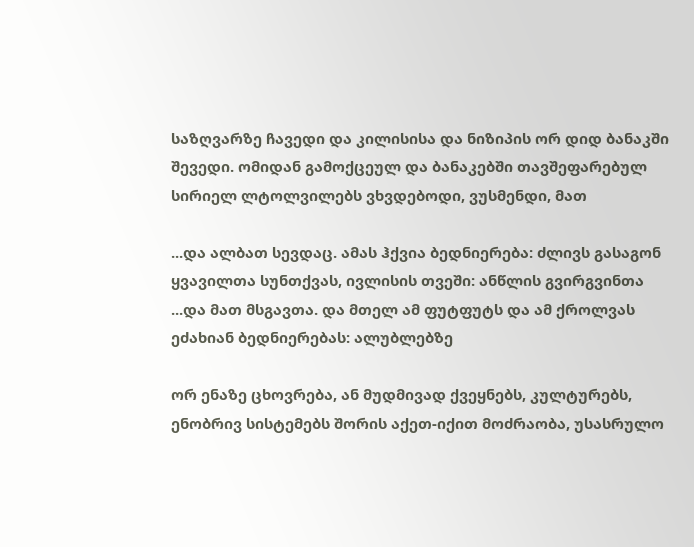საზღვარზე ჩავედი და კილისისა და ნიზიპის ორ დიდ ბანაკში შევედი. ომიდან გამოქცეულ და ბანაკებში თავშეფარებულ სირიელ ლტოლვილებს ვხვდებოდი, ვუსმენდი, მათ

...და ალბათ სევდაც. ამას ჰქვია ბედნიერება: ძლივს გასაგონ ყვავილთა სუნთქვას, ივლისის თვეში: ანწლის გვირგვინთა ...და მათ მსგავთა. და მთელ ამ ფუტფუტს და ამ ქროლვას ეძახიან ბედნიერებას: ალუბლებზე

ორ ენაზე ცხოვრება, ან მუდმივად ქვეყნებს, კულტურებს, ენობრივ სისტემებს შორის აქეთ-იქით მოძრაობა, უსასრულო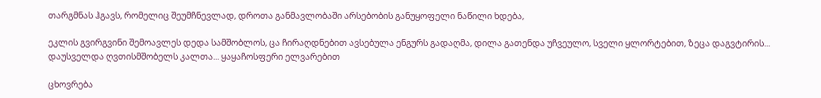თარგმნას ჰგავს, რომელიც შეუმჩნევლად, დროთა განმავლობაში არსებობის განუყოფელი ნაწილი ხდება,

ეკლის გვირგვინი შემოავლეს დედა სამშობლოს, ცა ჩირაღდნებით ავსებულა ენგურს გადაღმა, დილა გათენდა უჩვეულო, სველი ყლორტებით, ზეცა დაგვტირის... დაუსველდა ღვთისმშობელს კალთა... ყაყაჩოსფერი ელვარებით

ცხოვრება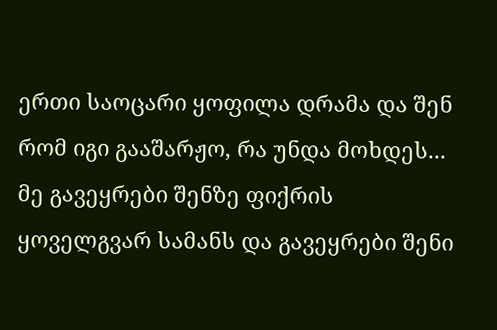ერთი საოცარი ყოფილა დრამა და შენ რომ იგი გააშარჟო, რა უნდა მოხდეს... მე გავეყრები შენზე ფიქრის ყოველგვარ სამანს და გავეყრები შენი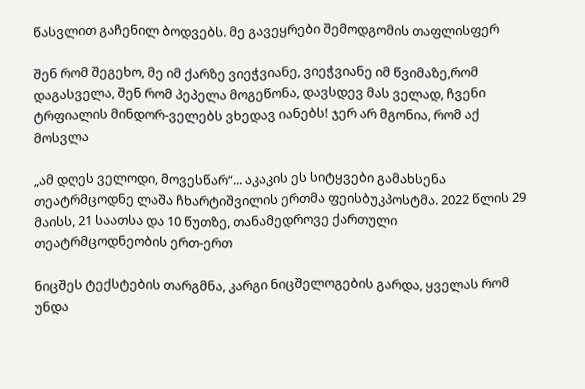წასვლით გაჩენილ ბოდვებს. მე გავეყრები შემოდგომის თაფლისფერ

შენ რომ შეგეხო, მე იმ ქარზე ვიეჭვიანე, ვიეჭვიანე იმ წვიმაზე,რომ დაგასველა, შენ რომ პეპელა მოგეწონა, დავსდევ მას ველად, ჩვენი ტრფიალის მინდორ-ველებს ვხედავ იანებს! ჯერ არ მგონია, რომ აქ მოსვლა

„ამ დღეს ველოდი, მოვესწარ“... აკაკის ეს სიტყვები გამახსენა თეატრმცოდნე ლაშა ჩხარტიშვილის ერთმა ფეისბუკპოსტმა. 2022 წლის 29 მაისს, 21 საათსა და 10 წუთზე, თანამედროვე ქართული თეატრმცოდნეობის ერთ-ერთ

ნიცშეს ტექსტების თარგმნა, კარგი ნიცშელოგების გარდა, ყველას რომ უნდა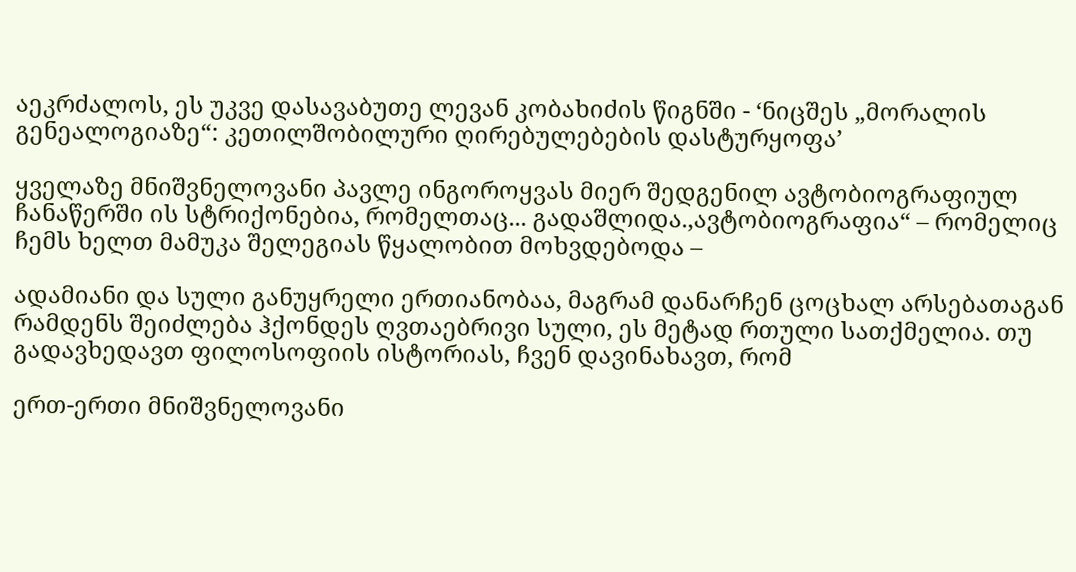აეკრძალოს, ეს უკვე დასავაბუთე ლევან კობახიძის წიგნში - ‘ნიცშეს „მორალის გენეალოგიაზე“: კეთილშობილური ღირებულებების დასტურყოფა’

ყველაზე მნიშვნელოვანი პავლე ინგოროყვას მიერ შედგენილ ავტობიოგრაფიულ ჩანაწერში ის სტრიქონებია, რომელთაც... გადაშლიდა.,ავტობიოგრაფია“ – რომელიც ჩემს ხელთ მამუკა შელეგიას წყალობით მოხვდებოდა –

ადამიანი და სული განუყრელი ერთიანობაა, მაგრამ დანარჩენ ცოცხალ არსებათაგან რამდენს შეიძლება ჰქონდეს ღვთაებრივი სული, ეს მეტად რთული სათქმელია. თუ გადავხედავთ ფილოსოფიის ისტორიას, ჩვენ დავინახავთ, რომ

ერთ-ერთი მნიშვნელოვანი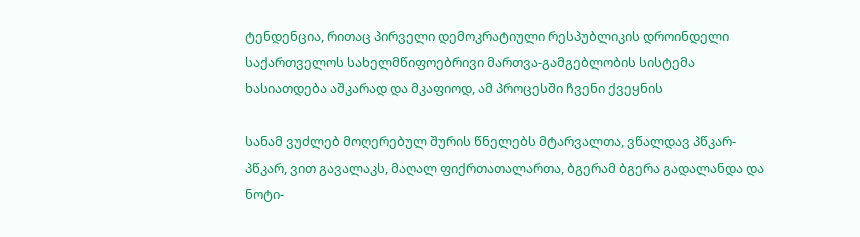ტენდენცია, რითაც პირველი დემოკრატიული რესპუბლიკის დროინდელი საქართველოს სახელმწიფოებრივი მართვა-გამგებლობის სისტემა ხასიათდება აშკარად და მკაფიოდ, ამ პროცესში ჩვენი ქვეყნის

სანამ ვუძლებ მოღერებულ შურის წნელებს მტარვალთა, ვწალდავ პწკარ-პწკარ, ვით გავალაკს, მაღალ ფიქრთათალართა, ბგერამ ბგერა გადალანდა და ნოტი-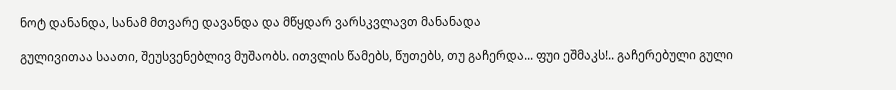ნოტ დანანდა, სანამ მთვარე დავანდა და მწყდარ ვარსკვლავთ მანანადა

გულივითაა საათი, შეუსვენებლივ მუშაობს. ითვლის წამებს, წუთებს, თუ გაჩერდა... ფუი ეშმაკს!.. გაჩერებული გული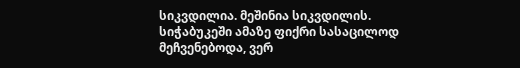სიკვდილია. მეშინია სიკვდილის. სიჭაბუკეში ამაზე ფიქრი სასაცილოდ მეჩვენებოდა, ვერ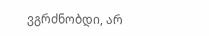ვგრძნობდი, არ